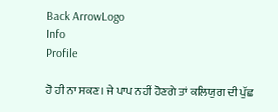Back ArrowLogo
Info
Profile

ਹੋ ਹੀ ਨਾ ਸਕਣ। ਜੇ ਪਾਪ ਨਹੀਂ ਹੋਣਗੇ ਤਾਂ ਕਲਿਯੁਗ ਦੀ ਪੁੱਛ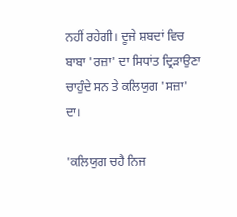ਨਹੀਂ ਰਹੇਗੀ। ਦੂਜੇ ਸ਼ਬਦਾਂ ਵਿਚ ਬਾਬਾ 'ਰਜ਼ਾ' ਦਾ ਸਿਧਾਂਤ ਦ੍ਰਿੜਾਉਣਾ ਚਾਹੁੰਦੇ ਸਨ ਤੇ ਕਲਿਯੁਗ 'ਸਜ਼ਾ' ਦਾ।

'ਕਲਿਯੁਗ ਚਹੈ ਨਿਜ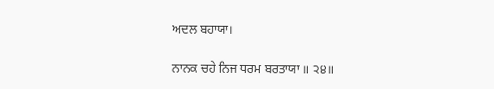ਅਦਲ ਬਹਾਯਾ।

ਨਾਨਕ ਚਹੇ ਨਿਜ ਧਰਮ ਬਰਤਾਯਾ ॥ ੨੪॥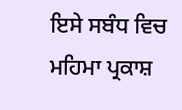ਇਸੇ ਸਬੰਧ ਵਿਚ ਮਹਿਮਾ ਪ੍ਰਕਾਸ਼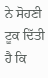ਨੇ ਸੋਹਣੀ ਟੂਕ ਦਿੱਤੀ ਹੈ ਕਿ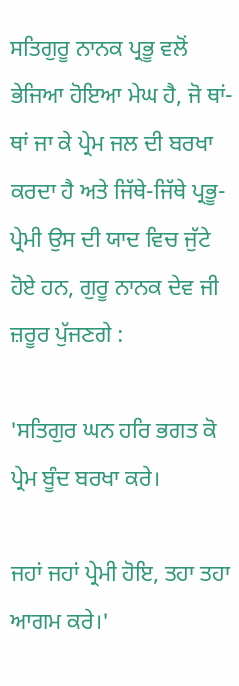ਸਤਿਗੁਰੂ ਨਾਨਕ ਪ੍ਰਭੂ ਵਲੋਂ ਭੇਜਿਆ ਹੋਇਆ ਮੇਘ ਹੈ, ਜੋ ਥਾਂ-ਥਾਂ ਜਾ ਕੇ ਪ੍ਰੇਮ ਜਲ ਦੀ ਬਰਖਾ ਕਰਦਾ ਹੈ ਅਤੇ ਜਿੱਥੇ-ਜਿੱਥੇ ਪ੍ਰਭੂ-ਪ੍ਰੇਮੀ ਉਸ ਦੀ ਯਾਦ ਵਿਚ ਜੁੱਟੇ ਹੋਏ ਹਨ, ਗੁਰੂ ਨਾਨਕ ਦੇਵ ਜੀ ਜ਼ਰੂਰ ਪੁੱਜਣਗੇ :

'ਸਤਿਗੁਰ ਘਨ ਹਰਿ ਭਗਤ ਕੋ ਪ੍ਰੇਮ ਬੂੰਦ ਬਰਖਾ ਕਰੇ।

ਜਹਾਂ ਜਹਾਂ ਪ੍ਰੇਮੀ ਹੋਇ, ਤਹਾ ਤਹਾ ਆਗਮ ਕਰੇ।'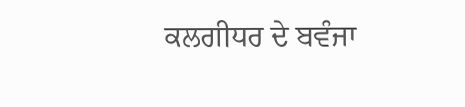ਕਲਗੀਧਰ ਦੇ ਬਵੰਜਾ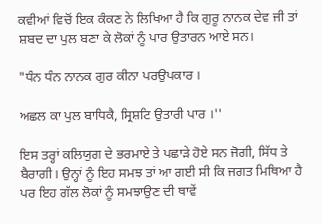ਕਵੀਆਂ ਵਿਚੋਂ ਇਕ ਕੰਕਣ ਨੇ ਲਿਖਿਆ ਹੈ ਕਿ ਗੁਰੂ ਨਾਨਕ ਦੇਵ ਜੀ ਤਾਂ ਸ਼ਬਦ ਦਾ ਪੁਲ ਬਣਾ ਕੇ ਲੋਕਾਂ ਨੂੰ ਪਾਰ ਉਤਾਰਨ ਆਏ ਸਨ।

"ਧੰਨ ਧੰਨ ਨਾਨਕ ਗੁਰ ਕੀਨਾ ਪਰਉਪਕਾਰ ।

ਅਛਲ ਕਾ ਪੁਲ ਬਾਧਿਕੈ, ਸ੍ਰਿਸ਼ਟਿ ਉਤਾਰੀ ਪਾਰ ।''

ਇਸ ਤਰ੍ਹਾਂ ਕਲਿਯੁਗ ਦੇ ਭਰਮਾਏ ਤੇ ਪਛਾੜੇ ਹੋਏ ਸਨ ਜੋਗੀ, ਸਿੱਧ ਤੇ ਬੈਰਾਗੀ। ਉਨ੍ਹਾਂ ਨੂੰ ਇਹ ਸਮਝ ਤਾਂ ਆ ਗਈ ਸੀ ਕਿ ਜਗਤ ਮਿਥਿਆ ਹੈ ਪਰ ਇਹ ਗੱਲ ਲੋਕਾਂ ਨੂੰ ਸਮਝਾਉਣ ਦੀ ਥਾਵੇਂ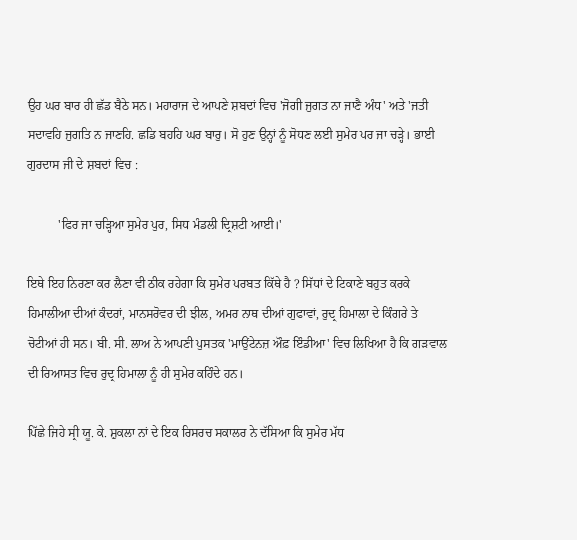ਉਹ ਘਰ ਬਾਰ ਹੀ ਛੱਡ ਬੈਠੇ ਸਨ। ਮਹਾਰਾਜ ਦੇ ਆਪਣੇ ਸ਼ਬਦਾਂ ਵਿਚ 'ਜੋਗੀ ਜੁਗਤ ਨਾ ਜਾਣੈ ਅੰਧ' ਅਤੇ 'ਜਤੀ ਸਦਾਵਹਿ ਜੁਗਤਿ ਨ ਜਾਣਹਿ. ਛਡਿ ਬਹਹਿ ਘਰ ਬਾਰੁ। ਸੋ ਹੁਣ ਉਨ੍ਹਾਂ ਨੂੰ ਸੋਧਣ ਲਈ ਸੁਮੇਰ ਪਰ ਜਾ ਚੜ੍ਹੇ। ਭਾਈ ਗੁਰਦਾਸ ਜੀ ਦੇ ਸ਼ਬਦਾਂ ਵਿਚ :

          'ਫਿਰ ਜਾ ਚੜ੍ਹਿਆ ਸੁਮੇਰ ਪੁਰ, ਸਿਧ ਮੰਡਲੀ ਦ੍ਰਿਸ਼ਟੀ ਆਈ।'

ਇਥੇ ਇਹ ਨਿਰਣਾ ਕਰ ਲੈਣਾ ਵੀ ਠੀਕ ਰਹੇਗਾ ਕਿ ਸੁਮੇਰ ਪਰਬਤ ਕਿੱਥੇ ਹੈ ? ਸਿੱਧਾਂ ਦੇ ਟਿਕਾਣੇ ਬਹੁਤ ਕਰਕੇ ਹਿਮਾਲੀਆ ਦੀਆਂ ਕੰਦਰਾਂ, ਮਾਨਸਰੋਵਰ ਦੀ ਝੀਲ, ਅਮਰ ਨਾਥ ਦੀਆਂ ਗੁਫਾਵਾਂ, ਰੁਦ੍ਰ ਹਿਮਾਲਾ ਦੇ ਕਿੰਗਰੇ ਤੇ ਚੋਟੀਆਂ ਹੀ ਸਨ। ਬੀ. ਸੀ. ਲਾਅ ਨੇ ਆਪਣੀ ਪੁਸਤਕ 'ਮਾਉਂਟੇਨਜ਼ ਔਫ਼ ਇੰਡੀਆ' ਵਿਚ ਲਿਖਿਆ ਹੈ ਕਿ ਗੜਵਾਲ ਦੀ ਰਿਆਸਤ ਵਿਚ ਰੁਦ੍ਰ ਹਿਮਾਲਾ ਨੂੰ ਹੀ ਸੁਮੇਰ ਕਹਿੰਦੇ ਹਨ।

ਪਿੱਛੇ ਜਿਹੇ ਸ੍ਰੀ ਯੂ. ਕੇ. ਸ਼ੁਕਲਾ ਨਾਂ ਦੇ ਇਕ ਰਿਸਰਚ ਸਕਾਲਰ ਨੇ ਦੱਸਿਆ ਕਿ ਸੁਮੇਰ ਮੱਧ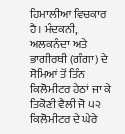ਹਿਮਾਲੀਆ ਵਿਚਕਾਰ ਹੈ। ਮੰਦਕਨੀ, ਅਲਕਨੰਦਾ ਅਤੇ ਭਾਗੀਰਥੀ (ਗੰਗਾ) ਦੇ ਸੋਮਿਆਂ ਤੋਂ ਤਿੰਨ ਕਿਲੋਮੀਟਰ ਹੇਠਾਂ ਜਾ ਕੇ ਤਿਕੋਣੀ ਵੈਲੀ ਜੋ ੫੨ ਕਿਲੋਮੀਟਰ ਦੇ ਘੇਰੇ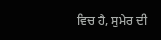ਵਿਚ ਹੈ, ਸੁਮੇਰ ਦੀ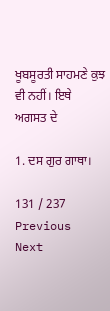ਖੂਬਸੂਰਤੀ ਸਾਹਮਣੇ ਕੁਝ ਵੀ ਨਹੀਂ। ਇਥੇ ਅਗਸਤ ਦੇ

1. ਦਸ ਗੁਰ ਗਾਥਾ।

131 / 237
Previous
Next